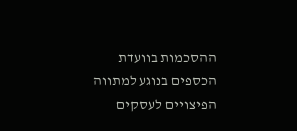ההסכמות בוועדת הכספים בנוגע למתווה הפיצויים לעסקים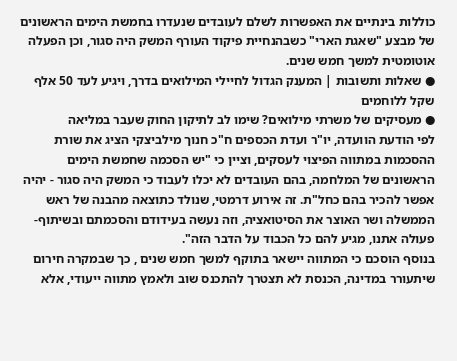כוללות בינתיים את האפשרות לשלם לעובדים שנעדרו בחמשת הימים הראשונים של מבצע "שאגת הארי" כשבהנחיית פיקוד העורף המשק היה סגור, וכן הפעלה אוטומטית למשך חמש שנים.
● שאלות ותשובות | המענק הגדול לחיילי המילואים בדרך, ויגיע לעד 50 אלף שקל ללוחמים
● מעסיקים של משרתי מילואים? שימו לב לתיקון החוק שעבר במליאה
לפי הודעת הוועדה, יו"ר ועדת הכספים ח"כ חנוך מילביצקי הציג את שורת ההסכמות במתווה הפיצוי לעסקים, וציין כי "יש הסכמה שחמשת הימים הראשונים של המלחמה, בהם העובדים לא יכלו לעבוד כי המשק היה סגור - יהיה אפשר להכיר בהם כחל"ת. זה אירוע דרמטי, שנולד כתוצאה מהבנה של ראש הממשלה ושר האוצר את הסיטואציה, וזה נעשה בעידודם והסכמתם ובשיתוף-פעולה אתנו, מגיע להם כל הכבוד על הדבר הזה".
בנוסף הוסכם כי המתווה יישאר בתוקף למשך חמש שנים , כך שבמקרה חירום שיתעורר במדינה, הכנסת לא תצטרך להתכנס שוב ולאמץ מתווה ייעודי, אלא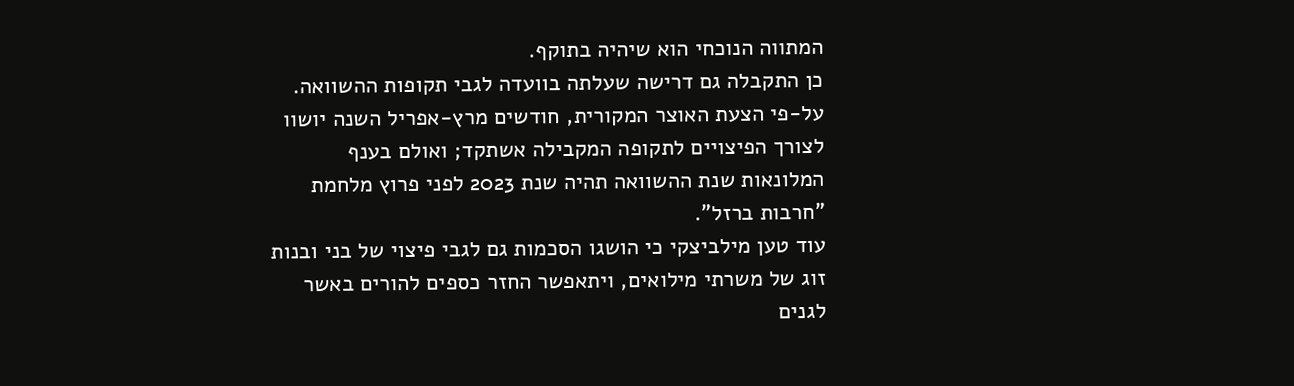המתווה הנוכחי הוא שיהיה בתוקף.
כן התקבלה גם דרישה שעלתה בוועדה לגבי תקופות ההשוואה. על-פי הצעת האוצר המקורית, חודשים מרץ-אפריל השנה יושוו לצורך הפיצויים לתקופה המקבילה אשתקד; ואולם בענף המלונאות שנת ההשוואה תהיה שנת 2023 לפני פרוץ מלחמת "חרבות ברזל".
עוד טען מילביצקי כי הושגו הסכמות גם לגבי פיצוי של בני ובנות זוג של משרתי מילואים, ויתאפשר החזר כספים להורים באשר לגנים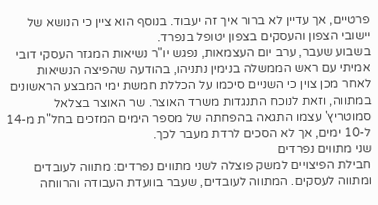פרטיים, אך עדיין לא ברור איך זה יעבוד. בנוסף הוא ציין כי הנושא של יישובי הצפון והעסקים בצפון יטופל בנפרד.
בשבוע שעבר, ערב יום העצמאות, נפגש יו"ר נשיאות המגזר העסקי דובי אמיתי עם ראש הממשלה בנימין נתניהו, בהודעה שהפיצה הנשיאות לאחר מכן צוין כי השניים סיכמו על הכללת חמשת ימי המבצע הראשונים במתווה, וזאת לנוכח התנגדות משרד האוצר. שר האוצר בצלאל סמוטריץ' עצמו התגאה בהפחתה של מספר הימים המזכים בחל"ת מ-14 ל-10 ימים, אך לא הסכים לרדת מעבר לכך.
שני מתווים נפרדים
חבילת הפיצויים למשק פוצלה לשני מתווים נפרדים: מתווה לעובדים ומתווה לעסקים. המתווה לעובדים, שעבר בוועדת העבודה והרווחה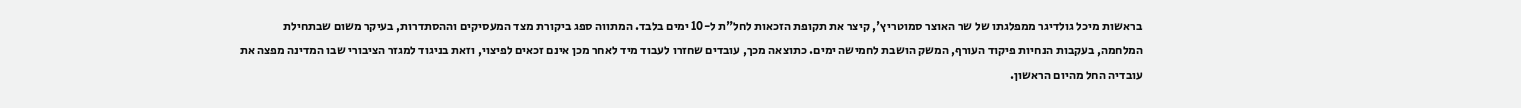בראשות מיכל גולדיגר ממפלגתו של שר האוצר סמוטריץ', קיצר את תקופת הזכאות לחל"ת ל-10 ימים בלבד. המתווה ספג ביקורת מצד המעסיקים וההסתדרות, בעיקר משום שבתחילת המלחמה, בעקבות הנחיות פיקוד העורף, המשק הושבת לחמישה ימים. כתוצאה מכך, עובדים שחזרו לעבוד מיד לאחר מכן אינם זכאים לפיצוי, וזאת בניגוד למגזר הציבורי שבו המדינה מפצה את עובדיה החל מהיום הראשון.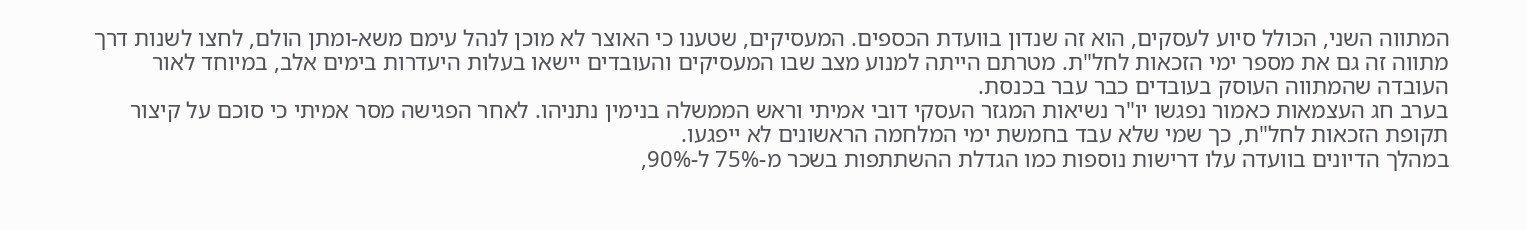המתווה השני, הכולל סיוע לעסקים, הוא זה שנדון בוועדת הכספים. המעסיקים, שטענו כי האוצר לא מוכן לנהל עימם משא-ומתן הולם, לחצו לשנות דרך מתווה זה גם את מספר ימי הזכאות לחל"ת. מטרתם הייתה למנוע מצב שבו המעסיקים והעובדים יישאו בעלות היעדרות בימים אלב, במיוחד לאור העובדה שהמתווה העוסק בעובדים כבר עבר בכנסת.
בערב חג העצמאות כאמור נפגשו יו"ר נשיאות המגזר העסקי דובי אמיתי וראש הממשלה בנימין נתניהו. לאחר הפגישה מסר אמיתי כי סוכם על קיצור תקופת הזכאות לחל"ת, כך שמי שלא עבד בחמשת ימי המלחמה הראשונים לא ייפגעו.
במהלך הדיונים בוועדה עלו דרישות נוספות כמו הגדלת ההשתתפות בשכר מ-75% ל-90%,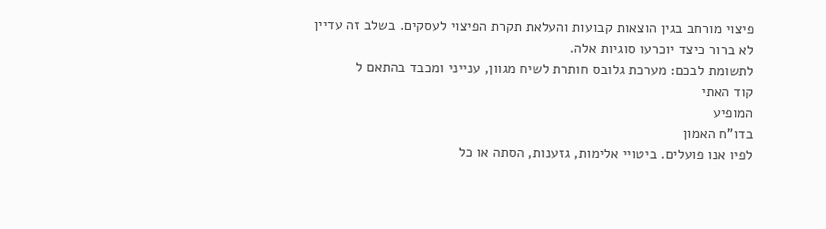פיצוי מורחב בגין הוצאות קבועות והעלאת תקרת הפיצוי לעסקים. בשלב זה עדיין לא ברור כיצד יוכרעו סוגיות אלה.
לתשומת לבכם: מערכת גלובס חותרת לשיח מגוון, ענייני ומכבד בהתאם ל
קוד האתי
המופיע
בדו"ח האמון
לפיו אנו פועלים. ביטויי אלימות, גזענות, הסתה או כל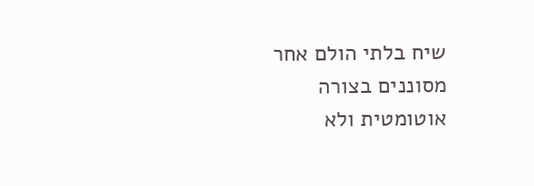שיח בלתי הולם אחר מסוננים בצורה
אוטומטית ולא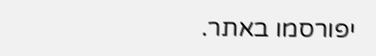יפורסמו באתר.